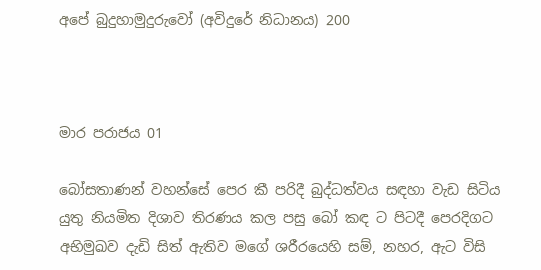අපේ බුදුහාමුදුරුවෝ (අවිදුරේ නිධානය) 200



මාර පරාජය 01

බෝසතාණන් වහන්සේ පෙර කී පරිදී බුද්ධත්වය සඳහා වැඩ සිටිය යුතු නියමිත දිශාව තිරණය කල පසු බෝ කඳ ට පිටදී පෙරදිගට අභිමුඛව දැඩි සිත් ඇතිව මගේ ශරීරයෙහි සම්, නහර, ඇට විසි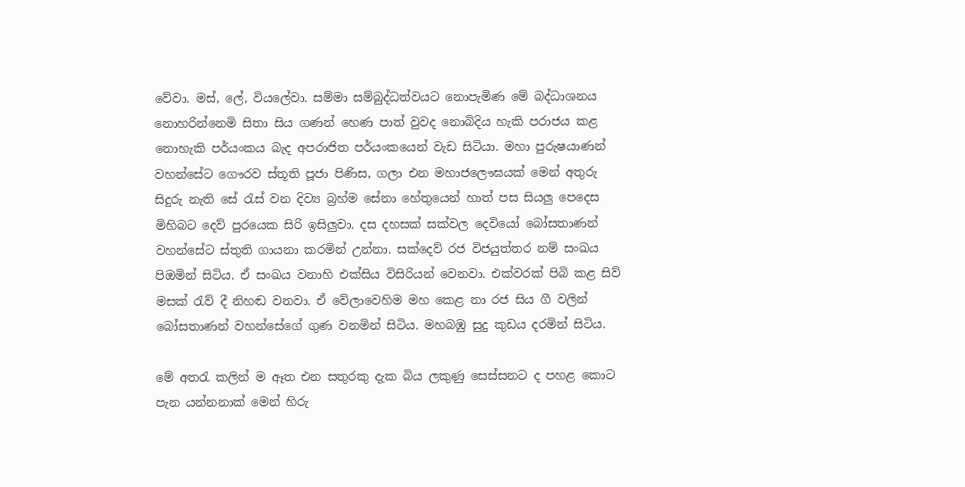වේවා. මස්, ලේ, වියලේවා. සම්මා සම්බුද්ධත්වයට නොපැමිණ මේ බද්ධාශනය නොහරින්නෙමි සිතා සිය ගණන් හෙණ පාත් වුවද නොබිදිය හැකි පරාජය කළ නොහැකි පර්යංකය බැද අපරාජිත පර්යංකයෙන් වැඩ සිටියා. මහා පුරුෂයාණන් වහන්සේට ගෞරව ස්තූති පූජා පිණිස, ගලා එන මහාජලෞඝයක් මෙන් අතුරු සිදුරු නැති සේ රැස් වන දිව්‍ය බ්‍රහ්ම සේනා හේතුයෙන් හාත් පස සියලු පෙදෙස මිහිබට දෙව් පුරයෙක සිරි ඉසිලුවා. දස දහසක් සක්වල දෙවියෝ බෝසතාණන් වහන්සේට ස්තුති ගායනා කරමින් උන්නා. සක්දෙව් රජ විජයුත්තර නම් සංඛය පිඔමින් සිටිය. ඒ සංඛය වනාහි එක්සිය විසිරියන් වෙනවා. එක්වරක් පිබි කළ සිව් මසක් රැව් දී නිහඬ වනවා. ඒ වේලාවෙහිම මහ කෙළ නා රජ සිය ගී වලින් බෝසතාණන් වහන්සේගේ ගුණ වනමින් සිටිය. මහබඹු සුදු කුඩය දරමින් සිටිය.

මේ අතරැ කලින් ම ඈත එන සතුරකු දැක බිය ලකුණු සෙස්සනට ද පහළ කොට පැන යන්නනාක් මෙන් හිරු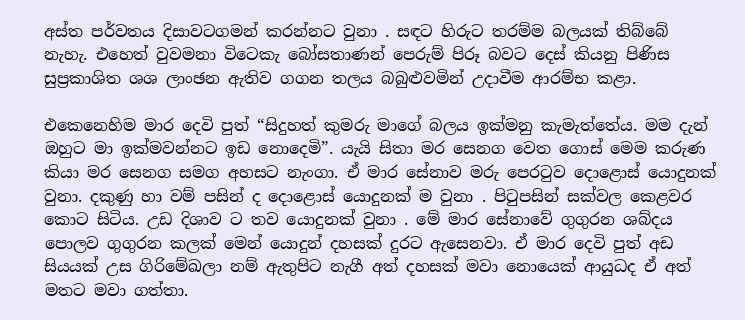අස්ත පර්වතය දිසාවටගමන් කරන්නට වුනා . සඳට හිරුට තරම්ම බලයක් තිබ්බේ නැහැ. එහෙත් වුවමනා විටෙකැ බෝසතාණන් පෙරුම් පිරූ බවට දෙස් කියනු පිණිස සුප්‍රකාශිත ශශ ලාංඡන ඇතිව ගගන තලය බබුළුවමින් උදාවීම ආරම්භ කළා.

එකෙනෙහිම මාර දෙවි පුත් “සිදුහත් කුමරු මාගේ බලය ඉක්මනු කැමැත්තේය. මම දැන් ඔහුට මා ඉක්මවන්නට ඉඩ නොදෙමි”. යැයි සිතා මර සෙනග වෙත ගොස් මෙම කරුණ කියා මර සෙනග සමග අහසට නැංගා. ඒ මාර සේනාව මරු පෙරටුව දොළොස් යොදුනක් වුනා. දකුණු හා වම් පසින් ද දොළොස් යොදුනක් ම වුනා . පිටුපසින් සක්වල කෙළවර කොට සිටිය. උඩ දිශාව ට තව යොදුනක් වුනා . මේ මාර සේනාවේ ගුගුරන ශබ්දය පොලව ගුගුරන කලක් මෙන් යොදුන් දහසක් දුරට ඇසෙනවා. ඒ මාර දෙවි පුත් අඩ සියයක් උස ගිරිමේඛලා නම් ඇතුපිට නැගී අත් දහසක් මවා නොයෙක් ආයුධද ඒ අත් මතට මවා ගත්තා.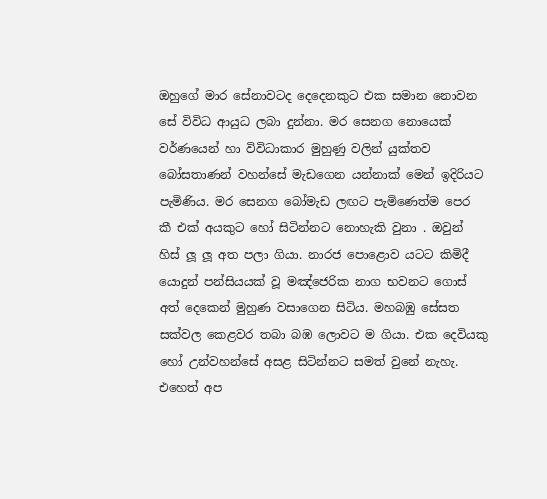ඔහුගේ මාර සේනාවටද දෙදෙනකුට එක සමාන නොවන සේ විවිධ ආයුධ ලබා දුන්නා. මර සෙනග නොයෙක් වර්ණයෙන් හා විවිධාකාර මුහුණු වලින් යුක්තව බෝසතාණන් වහන්සේ මැඩගෙන යන්නාක් මෙන් ඉදිරියට පැමිණිය. මර සෙනග බෝමැඩ ලඟට පැමිණෙත්ම පෙර කී එක් අයකුට හෝ සිටින්නට නොහැකි වුනා . ඔවුන් හිස් ලූ ලූ අත පලා ගියා. නාරජ පොළොව යටට කිමිදී යොදුන් පන්සියයක් වූ මඤ්ජෙරික නාග භවනට ගොස් අත් දෙකෙන් මුහුණ වසාගෙන සිටිය. මහබඹු සේසත සක්වල කෙළවර තබා බඹ ලොවට ම ගියා. එක දෙවියකු හෝ උන්වහන්සේ අසළ සිටින්නට සමත් වුනේ නැහැ. එහෙත් අප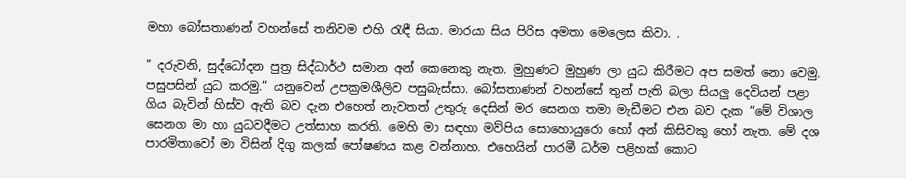මහා බෝසතාණන් වහන්සේ තනිවම එහි රැඳී සියා. මාරයා සිය පිරිස අමතා මෙලෙස කිවා. .

” දරුවනි, සුද්ධෝදන පුත්‍ර සිද්ධාර්ථ සමාන අන් කෙනෙකු නැත. මුහුණට මුහුණ ලා යුධ කිරීමට අප සමත් නො වෙමු. පසුපසින් යුධ කරමු.” යනුවෙන් උපක්‍රමශීලිව පසුබැස්සා. බෝසතාණන් වහන්සේ තුන් පැති බලා සියලු දෙවියන් පළා ගිය බැවින් හිස්ව ඇති බව දැන එහෙත් නැවතත් උතුරු දෙසින් මර සෙනග තමා මැඩීමට එන බව දැක “මේ විශාල සෙනග මා හා යුධවදීමට උත්සාහ කරති. මෙහි මා සඳහා මව්පිය සොහොයුරො හෝ අන් කිසිවකු හෝ නැත. මේ දශ පාරමිතාවෝ මා විසින් දිගු කලක් පෝෂණය කළ වන්නාහ. එහෙයින් පාරමී ධර්ම පළිහක් කොට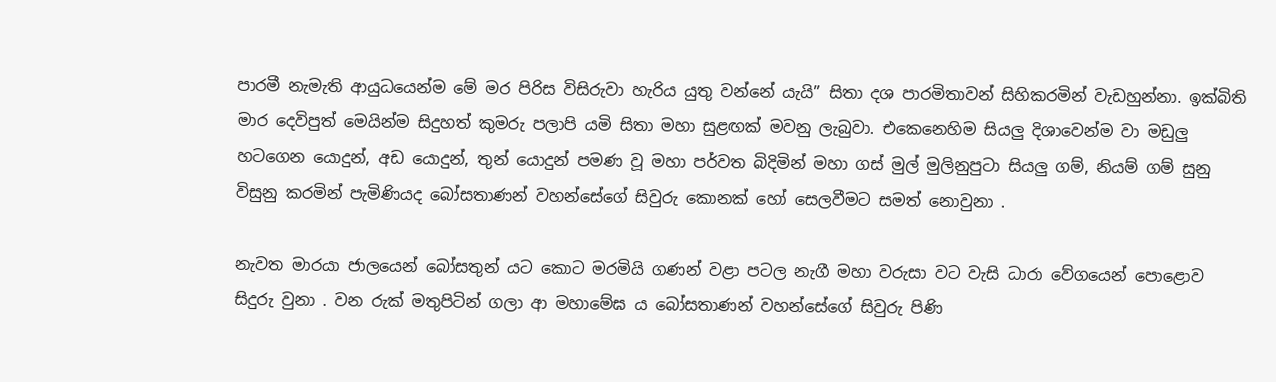පාරමී නැමැති ආයුධයෙන්ම මේ මර පිරිස විසිරුවා හැරිය යුතු වන්නේ යැයි” සිතා දශ පාරමිතාවන් සිහිකරමින් වැඩහුන්නා. ඉක්බිති මාර දෙවිපුත් මෙයින්ම සිදුහත් කුමරු පලාපි යමි සිතා මහා සුළඟක් මවනු ලැබුවා. එකෙනෙහිම සියලු දිශාවෙන්ම වා මඩුලු හටගෙන යොදුන්, අඩ යොදුන්, තුන් යොදුන් පමණ වූ මහා පර්වත බිදිමින් මහා ගස් මුල් මුලිනුපුටා සියලු ගම්, නියම් ගම් සුනු විසුනු කරමින් පැමිණියද බෝසතාණන් වහන්සේගේ සිවුරු කොනක් හෝ සෙලවීමට සමත් නොවුනා .

නැවත මාරයා ජාලයෙන් බෝසතුන් යට කොට මරමියි ගණන් වළා පටල නැගී මහා වරුසා වට වැසි ධාරා වේගයෙන් පොළොව සිදුරු වුනා . වන රුක් මතුපිටින් ගලා ආ මහාමේඝ ය බෝසතාණන් වහන්සේගේ සිවුරු පිණි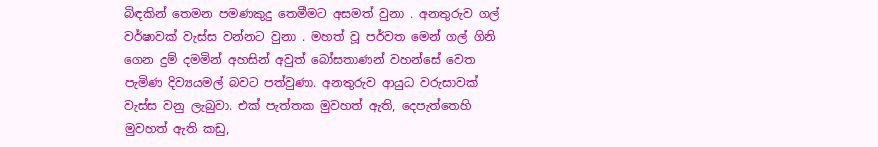බිඳකින් තෙමන පමණකුදු තෙමීමට අසමත් වුනා . අනතුරුව ගල් වර්ෂාවක් වැස්ස වන්නට වුනා . මහත් වූ පර්වත මෙන් ගල් ගිනි ගෙන දුම් දමමින් අහසින් අවුත් බෝසතාණන් වහන්සේ වෙත පැමිණ දිව්‍යයමල් බවට පත්වුණා. අනතුරුව ආයුධ වරුසාවක් වැස්ස වනු ලැබුවා. එක් පැත්තක මුවහත් ඇති, දෙපැත්තෙහි මුවහත් ඇති කඩු,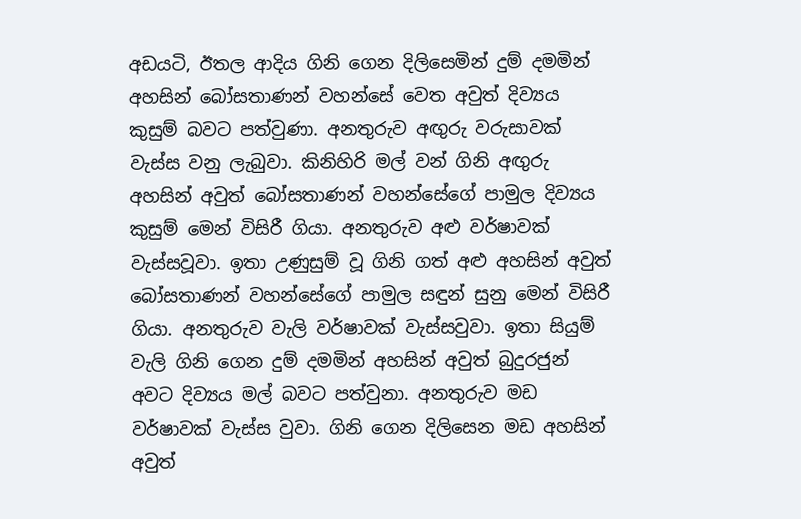අඩයටි, ඊතල ආදිය ගිනි ගෙන දිලිසෙමින් දුම් දමමින් අහසින් බෝසතාණන් වහන්සේ වෙත අවුත් දිව්‍යය කුසුම් බවට පත්වුණා. අනතුරුව අඟුරු වරුසාවක් වැස්ස වනු ලැබුවා. කිනිහිරි මල් වන් ගිනි අඟුරු අහසින් අවුත් බෝසතාණන් වහන්සේගේ පාමුල දිව්‍යය කුසුම් මෙන් විසිරී ගියා. අනතුරුව අළු වර්ෂාවක් වැස්සවූවා. ඉතා උණුසුම් වූ ගිනි ගත් අළු අහසින් අවුත් බෝසතාණන් වහන්සේගේ පාමුල සඳුන් සුනු මෙන් විසිරී ගියා. අනතුරුව වැලි වර්ෂාවක් වැස්සවුවා. ඉතා සියුම් වැලි ගිනි ගෙන දුම් දමමින් අහසින් අවුත් බුදුරජුන් අවට දිව්‍යය මල් බවට පත්වුනා. අනතුරුව මඩ වර්ෂාවක් වැස්ස වුවා. ගිනි ගෙන දිලිසෙන මඩ අහසින් අවුත්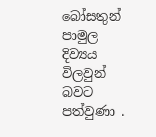බෝසතුන් පාමුල දිව්‍යය විලවුන් බවට පත්වුණා .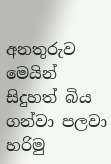අනතුරුව මෙයින් සිදුහත් බිය ගන්වා පලවා හරිමු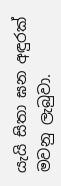යැයි සිතා ඝන අඳුරක් මවනු ලැබුවා.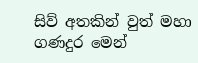සිව් අතකින් වුත් මහා ගණදුර මෙන්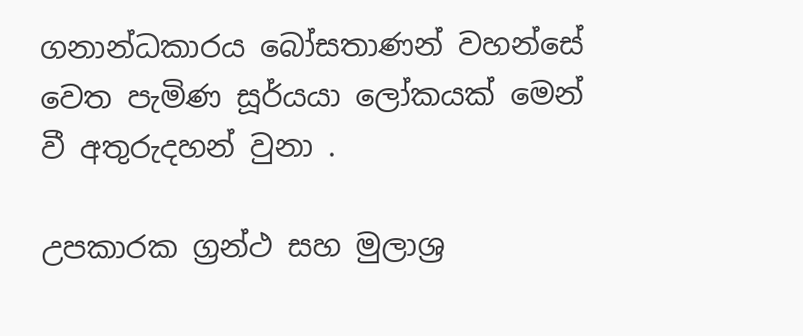ගනාන්ධකාරය බෝසතාණන් වහන්සේ වෙත පැමිණ සූර්යයා ලෝකයක් මෙන් වී අතුරුදහන් වුනා .

උපකාරක ග්‍රන්ථ සහ මුලාශ්‍ර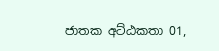ජාතක අට්ඨකතා 01,